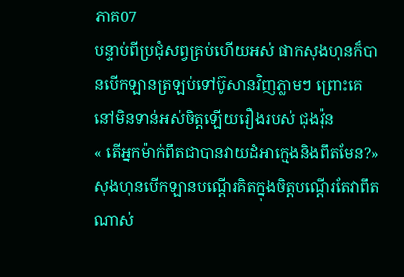ភាគ07
បន្ទាប់ពីប្រជុំសព្វគ្រប់ហើយអស់ ផាកសុងហុនក៏បានបើកឡានត្រឡប់ទៅប៊ូសានវិញភ្លាមៗ ព្រោះគេនៅមិនទាន់អស់ចិត្តឡើយរឿងរបស់ ជុងវ៉ុន
« តើអ្នកម៉ាក់ពឹតជាបានវាយដំអាក្មេងនិងពឹតមែន?»សុងហុនបើកឡានបណ្តើរគិតក្នុងចិត្តបណ្តើរតែវាពឹតណាស់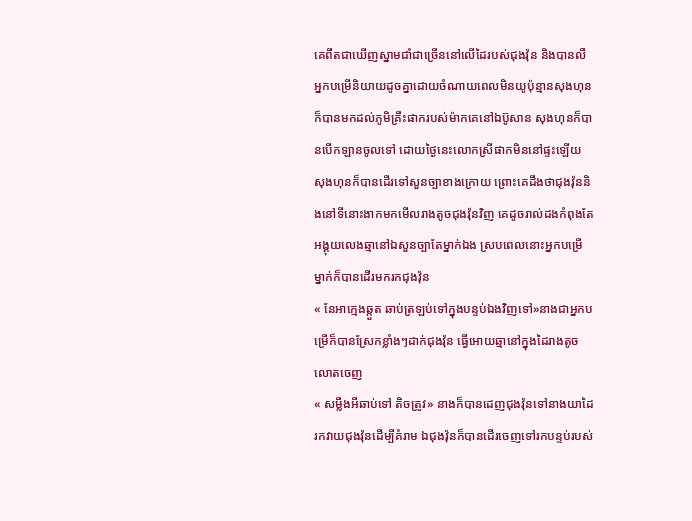គេពឹតជាឃើញស្នាមជាំជាច្រើននៅលើដៃរបស់ជុងវ៉ុន និងបានលឺអ្នកបម្រើនិយាយដូចគ្នាដោយចំណាយពេលមិនយូប៉ុន្មានសុងហុនក៏បានមកដល់ភូមិគ្រឹះផាករបស់ម៉ាកគេនៅឯប៊ូសាន សុងហុនក៏បានបើកឡានចូលទៅ ដោយថ្ងៃនេះលោកស្រីផាកមិននៅផ្ទះឡើយ សុងហុនក៏បានដើរទៅសួនច្បាខាងក្រោយ ព្រោះគេដឹងថាជុងវ៉ុននិងនៅទីនោះងាកមកមើលរាងតូចជុងវ៉ុនវិញ គេដូចរាល់ដងកំពុងតែអង្គុយលេងឆ្មានៅឯសួនច្បាតែម្នាក់ឯង ស្របពេលនោះអ្នកបម្រើម្នាក់ក៏បានដើរមករកជុងវ៉ុន
« នែអាក្មេងឆ្កួត ឆាប់ត្រឡប់ទៅក្នុងបន្ទប់ឯងវិញទៅ»នាងជាអ្នកបម្រើក៏បានស្រែកខ្លាំងៗដាក់ជុងវ៉ុន ធ្វើអោយឆ្មានៅក្នុងដៃរាងតូចលោតចេញ
« សម្លឹងអីឆាប់ទៅ តិចត្រូវ» នាងក៏បានដេញជុងវ៉ុនទៅនាងយាដៃរកវាយជុងវ៉ុនដើម្បីគំរាម ឯជុងវ៉ុនក៏បានដើរចេញទៅរកបន្ទប់របស់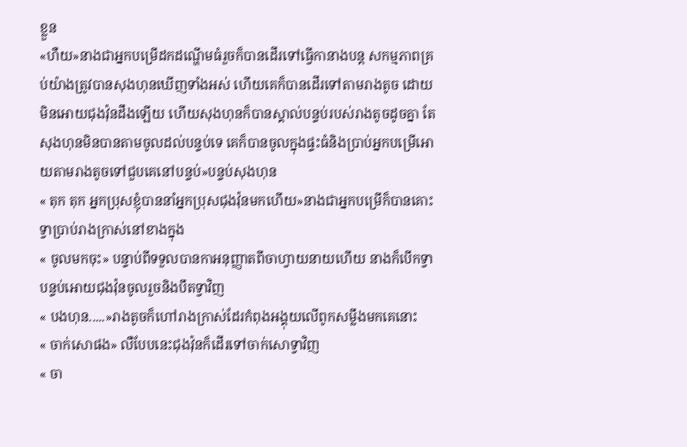ខ្លួន
«ហឺយ»នាងជាអ្នកបម្រើដកដណ្ហើមធំរួចក៏បានដើរទៅធ្វើកានាងបន្ត សកម្មភាពគ្រប់យ៉ាងត្រូវបានសុងហុនឃើញទាំងអស់ ហើយគេក៏បានដើរទៅតាមរាងតូច ដោយមិនអោយជុងវ៉ុនដឹងឡើយ ហើយសុងហុនក៏បានស្គាល់បន្ទប់របស់រាងតូចដូចគ្នា តែសុងហុនមិនបានតាមចូលដល់បន្ទប់ទេ គេក៏បានចូលក្នុងផ្ទះធំនិងប្រាប់អ្នកបម្រើអោយតាមរាងតូចទៅជួបគេនៅបន្ទប់»បន្ទប់សុងហុន
« តុក តុក អ្នកប្រុសខ្ញុំបាននាំអ្នកប្រុសជុងវ៉ុនមកហើយ»នាងជាអ្នកបម្រើក៏បានគោះទ្វាប្រាប់រាងក្រាស់នៅខាងក្នុង
« ចូលមកចុះ» បន្ទាប់ពីទទួលបានកាអនុញ្ញាតពីចាហ្វាយនាយហើយ នាងក៏បើកទ្វាបន្ទប់អោយជុងវ៉ុនចូលរួចនិងបឹតទ្វាវិញ
« បងហុន.....»រាងតូចក៏ហៅរាងក្រាស់ដែរកំពុងអង្គុយលើពូកសម្លឹងមកគេនោះ
« ចាក់សោផង» លឺបែបនេះជុងវ៉ុនក៏ដើរទៅចាក់សោទ្វាវិញ
« ចា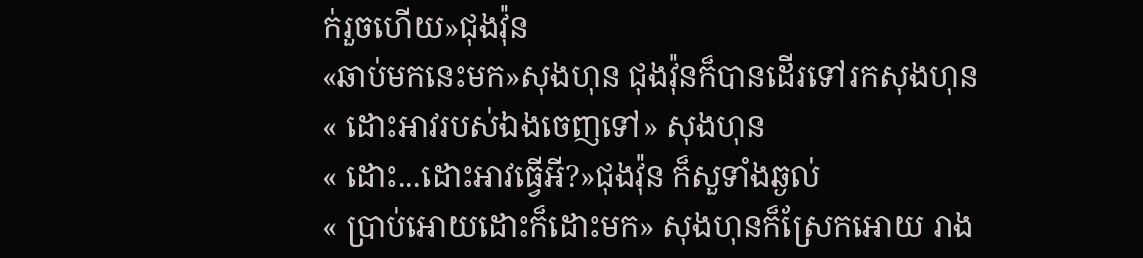ក់រួចហើយ»ជុងវ៉ុន
«ឆាប់មកនេះមក»សុងហុន ជុងវ៉ុនក៏បានដើរទៅរកសុងហុន
« ដោះអាវរបស់ឯងចេញទៅ» សុងហុន
« ដោះ...ដោះអាវធ្វើអី?»ជុងវ៉ុន ក៏សួទាំងឆ្ងល់
« ប្រាប់អោយដោះក៏ដោះមក» សុងហុនក៏ស្រែកអោយ រាង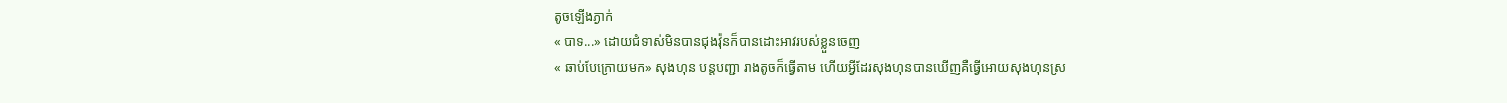តូចឡើងភ្ងាក់
« បាទ...» ដោយជំទាស់មិនបានជុងវ៉ុនក៏បានដោះអាវរបស់ខ្លួនចេញ
« ឆាប់បែក្រោយមក» សុងហុន បន្តបញ្ជា រាងតូចក៏ធ្វើតាម ហើយអ្វីដែរសុងហុនបានឃើញគឺធ្វើអោយសុងហុនស្រ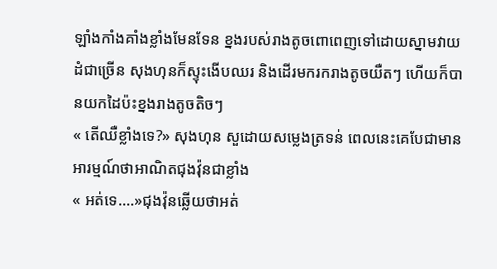ឡាំងកាំងគាំងខ្លាំងមែនទែន ខ្នងរបស់រាងតូចពោពេញទៅដោយស្នាមវាយដំជាច្រើន សុងហុនក៏ស្ទុះងើបឈរ និងដើរមករករាងតូចយឺតៗ ហើយក៏បានយកដៃប៉ះខ្នងរាងតូចតិចៗ
« តើឈឺខ្លាំងទេ?» សុងហុន សួដោយសម្លេងត្រទន់ ពេលនេះគេបែជាមានអារម្មណ៍ថាអាណិតជុងវ៉ុនជាខ្លាំង
« អត់ទេ....»ជុងវ៉ុនឆ្លើយថាអត់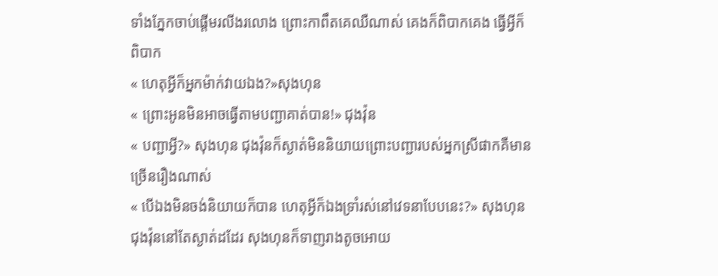ទាំងភ្នែកចាប់ផ្តើមរលីងរលោង ព្រោះកាពឹតគេឈឺណាស់ គេងក៏ពិបាកគេង ធ្វើអ្វីក៏ពិបាក
« ហេតុអ្វីក៏អ្នកម៉ាក់វាយឯង?»សុងហុន
« ព្រោះអូនមិនអាចធ្វើតាមបញ្ជាគាត់បាន!» ជុងវ៉ុន
« បញ្ជាអ្វី?» សុងហុន ជុងវ៉ុនក៏ស្ងាត់មិននិយាយព្រោះបញ្ជារបស់អ្នកស្រីផាកគឺមានច្រើនរឿងណាស់
« បើឯងមិនចង់និយាយក៏បាន ហេតុអ្វីក៏ឯងទ្រាំរស់នៅវេទនាបែបនេះ?» សុងហុន ជុងវ៉ុននៅតែស្ងាត់ដដែរ សុងហុនក៏ទាញរាងតូចអោយ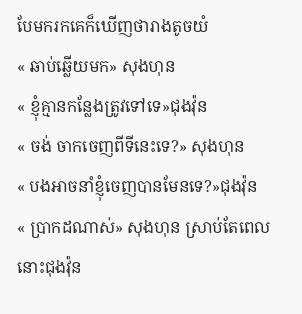បែមករកគេក៏ឃើញថារាងតូចយំ
« ឆាប់ឆ្លើយមក» សុងហុន
« ខ្ញុំគ្មានកន្លែងត្រូវទៅទេ»ជុងវ៉ុន
« ចង់ ចាកចេញពីទីនេះទេ?» សុងហុន
« បងអាចនាំខ្ញុំចេញបានមែនទេ?»ជុងវ៉ុន
« ប្រាកដណាស់» សុងហុន ស្រាប់តែពេលនោះជុងវ៉ុន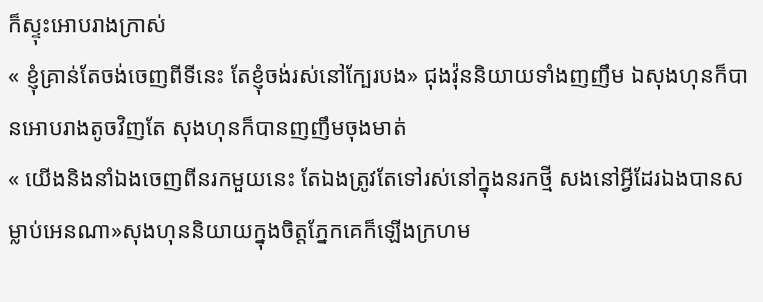ក៏ស្ទុះអោបរាងក្រាស់
« ខ្ញុំគ្រាន់តែចង់ចេញពីទីនេះ តែខ្ញុំចង់រស់នៅក្បែរបង» ជុងវ៉ុននិយាយទាំងញញឹម ឯសុងហុនក៏បានអោបរាងតូចវិញតែ សុងហុនក៏បានញញឹមចុងមាត់
« យើងនិងនាំឯងចេញពីនរកមួយនេះ តែឯងត្រូវតែទៅរស់នៅក្នុងនរកថ្មី សងនៅអ្វីដែរឯងបានសម្លាប់អេនណា»សុងហុននិយាយក្នុងចិត្តភ្នែកគេក៏ឡើងក្រហម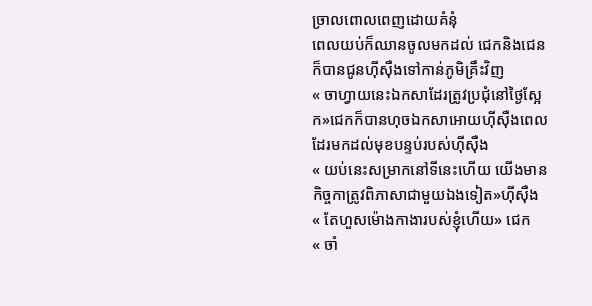ច្រាលពោលពេញដោយគំនុំ
ពេលយប់ក៏ឈានចូលមកដល់ ជេកនិងជេនក៏បានជូនហុីសុឺងទៅកាន់ភូមិគ្រឹះវិញ
« ចាហ្វាយនេះឯកសាដែរត្រូវប្រជុំនៅថ្ងៃស្អែក»ជេកក៏បានហុចឯកសាអោយហុីសុឺងពេលដែរមកដល់មុខបន្ទប់របស់ហុីសុឺង
« យប់នេះសម្រាកនៅទីនេះហើយ យើងមានកិច្ចកាត្រូវពិភាសាជាមួយឯងទៀត»ហុីសុឺង
« តែហួសម៉ោងកាងារបស់ខ្ញុំហើយ» ជេក
« ចាំ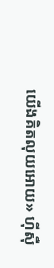យើងគិតលុយអោយ» ហុីសុឺ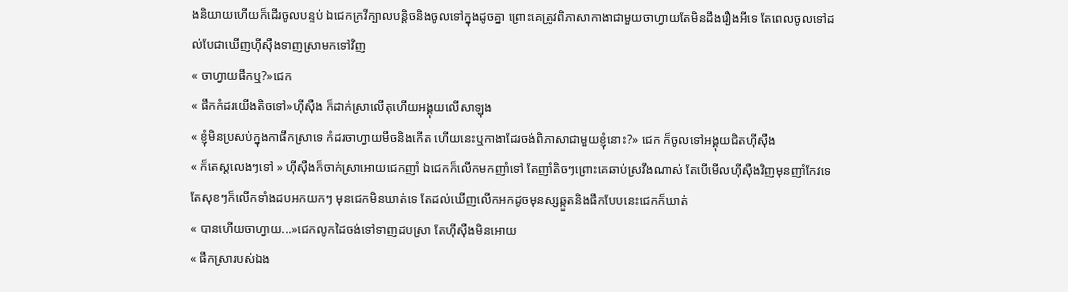ងនិយាយហើយក៏ដើរចូលបន្ទប់ ឯជេកក្រវីក្បាលបន្តិចនិងចូលទៅក្នុងដូចគ្នា ព្រោះគេត្រូវពិភាសាកាងាជាមួយចាហ្វាយតែមិនដឹងរឿងអីទេ តែពេលចូលទៅដល់បែជាឃើញហុីសុឺងទាញស្រាមកទៅវិញ
« ចាហ្វាយផឹកឬ?»ជេក
« ផឹកកំដរយើងតិចទៅ»ហុីសុឺង ក៏ដាក់ស្រាលើតុហើយអង្គុយលើសាឡុង
« ខ្ញុំមិនប្រសប់ក្នុងកាផឹកស្រាទេ កំដរចាហ្វាយមឹចនិងកើត ហើយនេះឬកាងាដែរចង់ពិភាសាជាមួយខ្ញុំនោះ?» ជេក ក៏ចូលទៅអង្គុយជិតហុីសុឺង
« ក៏តេស្តលេងៗទៅ » ហុីសុឺងក៏ចាក់ស្រាអោយជេកញាំ ឯជេកក៏លើកមកញាំទៅ តែញាំតិចៗព្រោះគេឆាប់ស្រវឹងណាស់ តែបើមើលហុីសុឺងវិញមុនញាំកែវទេ តែសុខៗក៏លើកទាំងដបអកយកៗ មុនជេកមិនឃាត់ទេ តែដល់ឃើញលើកអកដូចមុនស្សឆ្កួតនិងផឹកបែបនេះជេកក៏ឃាត់
« បានហើយចាហ្វាយ...»ជេកលូកដៃចង់ទៅទាញដបស្រា តែហុីសុឺងមិនអោយ
« ផឹកស្រារបស់ឯង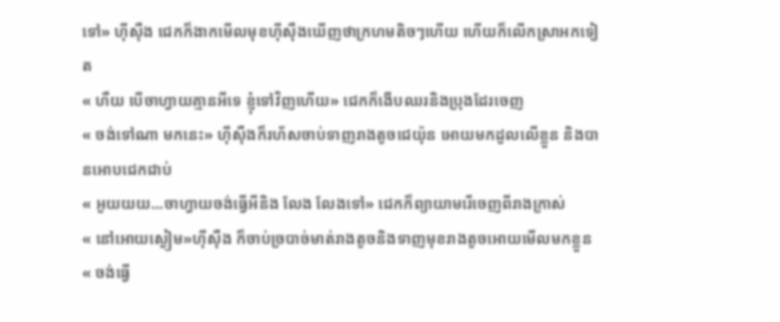ទៅ» ហុីសុឺង ជេកក៏ងាកមើលមុខហុីសុឺងឃើញថាក្រហមតិចៗហើយ ហើយក៏លើកស្រាអកទៀត
« ហឺយ បើចាហ្វាយគ្មានអីទេ ខ្ញុំទៅវិញហើយ» ជេកក៏ងើបឈរនិងប្រុងដែរចេញ
« ចង់ទៅណា មកនេះ» ហុីសុឺងក៏រហ័សចាប់ទាញរាងតូចជេយ៉ុន អោយមកដួលលើខ្លួន និងបានអោបជេកជាប់
« អួយយយ...ចាហ្វាយចង់ធ្វើអីនិង លែង លែងទៅ» ជេកក៏ព្យាយាមរើចេញពីរាងក្រាស់
« នៅអោយស្ងៀម»ហុីសុឺង ក៏ចាប់ច្របាច់មាត់រាងតូចនិងទាញមុខរាងតូចអោយមើលមកខ្លួន
« ចង់ធ្វើ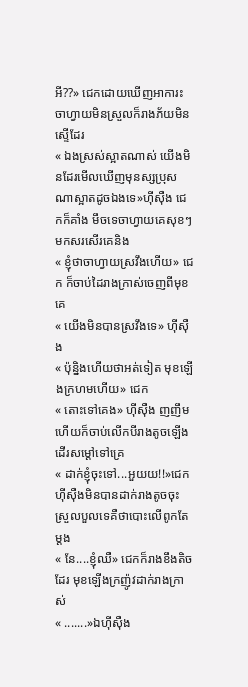អី??» ជេកដោយឃើញអាការះចាហ្វាយមិនស្រួលក៏រាងភ័យមិនស្ទើដែរ
« ឯងស្រស់ស្អាតណាស់ យើងមិនដែរមើលឃើញមុនស្សប្រុសណាស្អាតដូចឯងទេ»ហុីសុឺង ជេកក៏គាំង មឹចទេចាហ្វាយគេសុខៗមកសរសើរគេនិង
« ខ្ញុំថាចាហ្វាយស្រវឹងហើយ» ជេក ក៏ចាប់ដៃរាងក្រាស់ចេញពីមុខគេ
« យើងមិនបានស្រវឹងទេ» ហុីសុឺង
« ប៉ុន្និងហើយថាអត់ទៀត មុខឡើងក្រហមហើយ» ជេក
« តោះទៅគេង» ហុីសុឺង ញញឹមហើយក៏ចាប់លើកបីរាងតូចឡើង ដើរសម្តៅទៅគ្រេ
« ដាក់ខ្ញុំចុះទៅ...អួយយ!!»ជេក ហុីសុឺងមិនបានដាក់រាងតូចចុះស្រួលបួលទេគឺថាបោះលើពូកតែម្តង
« នែ....ខ្ញុំឈឺ» ជេកក៏រាងខឹងតិចដែរ មុខឡើងក្រញ៉ូវដាក់រាងក្រាស់
« .......»ឯហុីសុឺង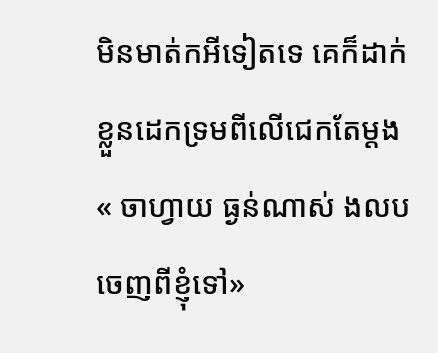មិនមាត់កអីទៀតទេ គេក៏ដាក់ខ្លួនដេកទ្រមពីលើជេកតែម្តង
« ចាហ្វាយ ធ្ងន់ណាស់ ងលបចេញពីខ្ញុំទៅ»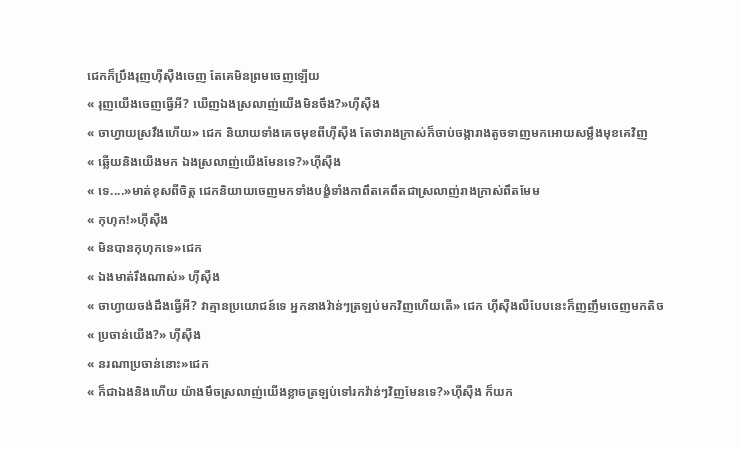ជេកក៏ប្រឹងរុញហុីសុឺងចេញ តែគេមិនព្រមចេញឡើយ
« រុញយើងចេញធ្វើអី? ឃើញឯងស្រលាញ់យើងមិនចឹង?»ហុីសុឺង
« ចាហ្វាយស្រវឹងហើយ» ជេក និយាយទាំងគេចមុខពីហុីសុឺង តែថារាងក្រាស់ក៏ចាប់ចង្ការាងតូចទាញមកអោយសម្លឹងមុខគេវិញ
« ឆ្លើយនិងយើងមក ឯងស្រលាញ់យើងមែនទេ?»ហុីសុឺង
« ទេ....»មាត់ខុសពីចិត្ត ជេកនិយាយចេញមកទាំងបង្ខំទាំងកាពឹតគេពឹតជាស្រលាញ់រាងក្រាស់ពឹតមែម
« កុហុក!»ហុីសុឺង
« មិនបានកុហុកទេ»ជេក
« ឯងមាត់រឹងណាស់» ហុីសុឺង
« ចាហ្វាយចង់ដឹងធ្វើអី? វាគ្មានប្រយោជន៍ទេ អ្នកនាងវ៉ាន់ៗត្រឡប់មកវិញហើយតើ» ជេក ហុីសុឺងលឺបែបនេះក៏ញញឹមចេញមកតិច
« ប្រចាន់យើង?» ហុីសុឺង
« នរណាប្រចាន់នោះ»ជេក
« ក៏ជាឯងនិងហើយ យ៉ាងមឹចស្រលាញ់យើងខ្លាចត្រឡប់ទៅរកវ៉ាន់ៗវិញមែនទេ?»ហុីសុឺង ក៏យក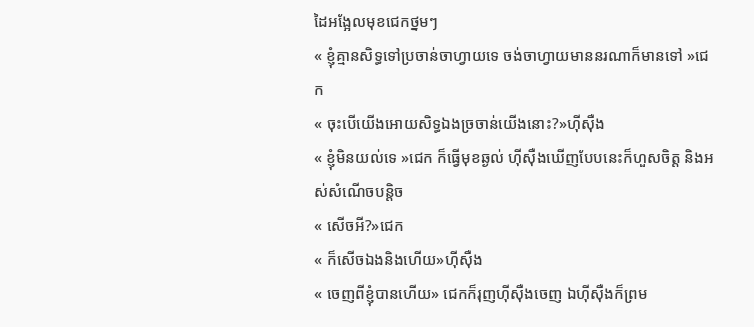ដៃអង្អែលមុខជេកថ្នមៗ
« ខ្ញុំគ្មានសិទ្ធទៅប្រចាន់ចាហ្វាយទេ ចង់ចាហ្វាយមាននរណាក៏មានទៅ »ជេក
« ចុះបើយើងអោយសិទ្ធឯងច្រចាន់យើងនោះ?»ហុីសុឺង
« ខ្ញុំមិនយល់ទេ »ជេក ក៏ធ្វើមុខឆ្ងល់ ហុីសុឺងឃើញបែបនេះក៏ហួសចិត្ត និងអស់សំណើចបន្តិច
« សើចអី?»ជេក
« ក៏សើចឯងនិងហើយ»ហុីសុឺង
« ចេញពីខ្ញុំបានហើយ» ជេកក៏រុញហុីសុឺងចេញ ឯហុីសុឺងក៏ព្រម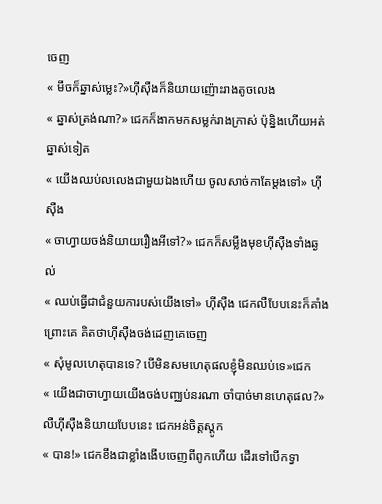ចេញ
« មឹចក៏ឆ្នាស់ម្លេះ?»ហុីសុឺងក៏និយាយញ៉ោះរាងតូចលេង
« ឆ្នាស់ត្រង់ណា?» ជេកក៏ងាកមកសម្លក់រាងក្រាស់ ប៉ុន្និងហើយអត់ឆ្នាស់ទៀត
« យើងឈប់លលេងជាមួយឯងហើយ ចូលសាច់កាតែម្តងទៅ» ហុីសុឺង
« ចាហ្វាយចង់និយាយរឿងអីទៅ?» ជេកក៏សម្លឹងមុខហុីសុឺងទាំងឆ្ងល់
« ឈប់ធ្វើជាជំនួយការបស់យើងទៅ» ហុីសុឺង ជេកលឺបែបនេះក៏គាំងព្រោះគេ គិតថាហុីសុឺងចង់ដេញគេចេញ
« សុំមូលហេតុបានទេ? បើមិនសមហេតុផលខ្ញុំមិនឈប់ទេ»ជេក
« យើងជាចាហ្វាយយើងចង់បញ្ឈប់នរណា ចាំបាច់មានហេតុផល?» លឺហុីសុឺងនិយាយបែបនេះ ជេកអន់ចិត្តស្តូក
« បាន!» ជេកខឹងជាខ្លាំងងើបចេញពីពូកហើយ ដើរទៅបើកទ្វា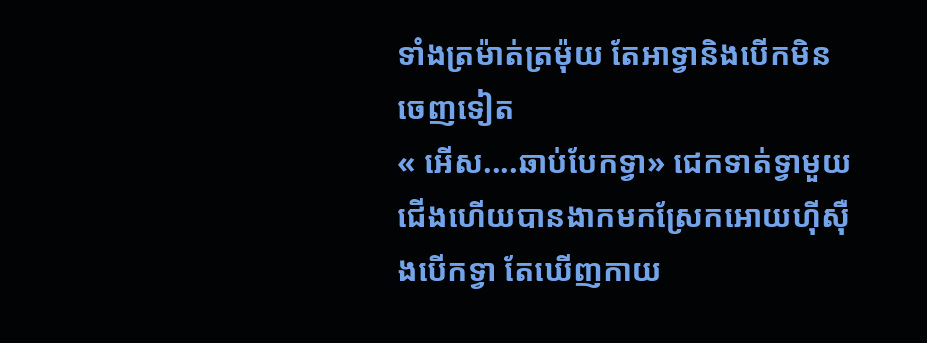ទាំងត្រម៉ាត់ត្រម៉ុយ តែអាទ្វានិងបើកមិនចេញទៀត
« អើស....ឆាប់បែកទ្វា» ជេកទាត់ទ្វាមួយជើងហើយបានងាកមកស្រែកអោយហុីសុឺងបើកទ្វា តែឃើញកាយ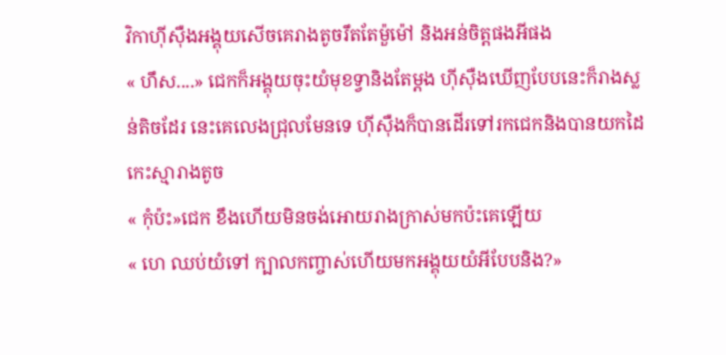វិកាហុីសុឺងអង្គុយសើចគេរាងតូចរឹតតែម៉ួម៉ៅ និងអន់ចិត្តផងអីផង
« ហឹស....» ជេកក៏អង្គុយចុះយំមុខទ្វានិងតែម្តង ហុីសុឺងឃើញបែបនេះក៏រាងស្លន់តិចដែរ នេះគេលេងជ្រុលមែនទេ ហុីសុឺងក៏បានដើរទៅរកជេកនិងបានយកដៃកេះស្មារាងតូច
« កុំប៉ះ»ជេក ខឹងហើយមិនចង់អោយរាងក្រាស់មកប៉ះគេឡើយ
« ហេ ឈប់យំទៅ ក្បាលកញ្ចាស់ហើយមកអង្គុយយំអីបែបនិង?»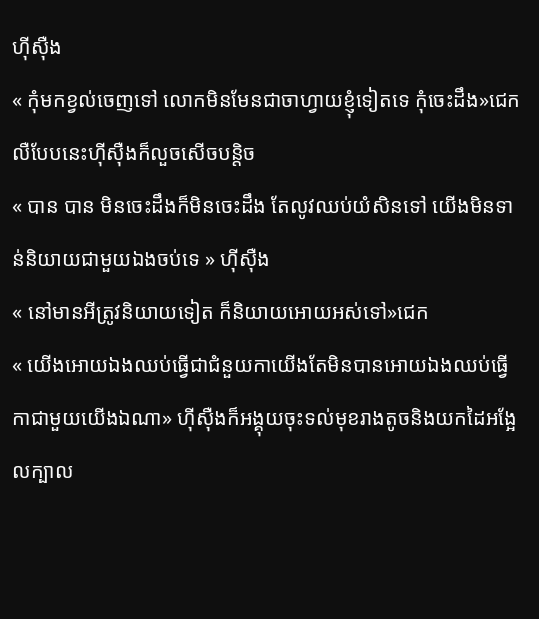ហុីសុឺង
« កុំមកខ្វល់ចេញទៅ លោកមិនមែនជាចាហ្វាយខ្ញុំទៀតទេ កុំចេះដឹង»ជេក លឺបែបនេះហុីសុឺងក៏លួចសើចបន្តិច
« បាន បាន មិនចេះដឹងក៏មិនចេះដឹង តែលូវឈប់យំសិនទៅ យើងមិនទាន់និយាយជាមួយឯងចប់ទេ » ហុីសុឺង
« នៅមានអីត្រូវនិយាយទៀត ក៏និយាយអោយអស់ទៅ»ជេក
« យើងអោយឯងឈប់ធ្វើជាជំនួយកាយើងតែមិនបានអោយឯងឈប់ធ្វើកាជាមួយយើងឯណា» ហុីសុឺងក៏អង្គុយចុះទល់មុខរាងតូចនិងយកដៃអង្អែលក្បាល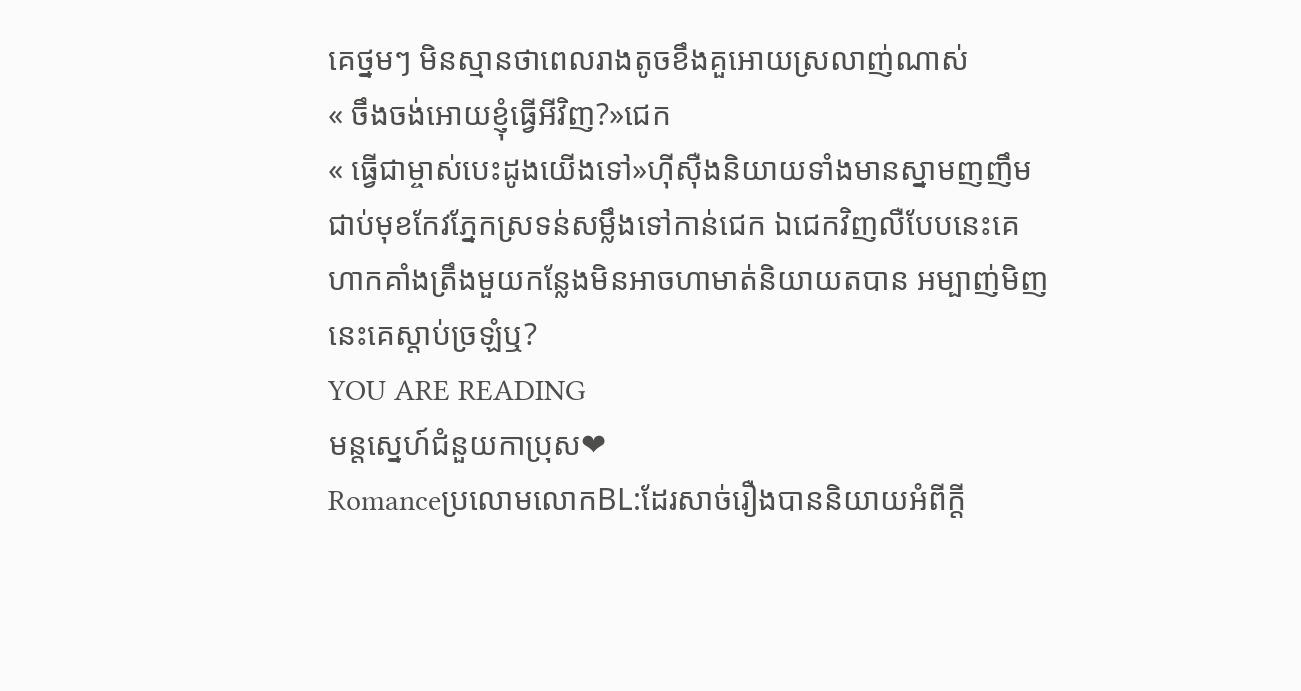គេថ្នមៗ មិនស្មានថាពេលរាងតូចខឹងគួអោយស្រលាញ់ណាស់
« ចឹងចង់អោយខ្ញុំធ្វើអីវិញ?»ជេក
« ធ្វើជាម្ចាស់បេះដូងយើងទៅ»ហុីសុឺងនិយាយទាំងមានស្នាមញញឹមជាប់មុខកែវភ្នែកស្រទន់សម្លឹងទៅកាន់ជេក ឯជេកវិញលឺបែបនេះគេហាកគាំងត្រឹងមួយកន្លែងមិនអាចហាមាត់និយាយតបាន អម្បាញ់មិញនេះគេស្តាប់ច្រឡំឬ?
YOU ARE READING
មន្តស្នេហ៍ជំនួយកាប្រុស❤
Romanceប្រលោមលោកBL:ដែរសាច់រឿងបាននិយាយអំពីក្តី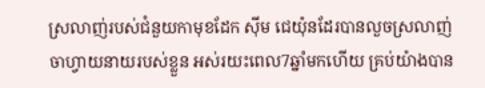ស្រលាញ់របស់ជំនួយកាមុខដែក សុីម ជេយ៉ុនដែរបានលួចស្រលាញ់ចាហ្វាយនាយរបស់ខ្លួន អស់រយះពេល7ឆ្នាំមកហើយ គ្រប់យ៉ាងបាន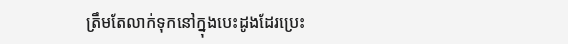ត្រឹមតែលាក់ទុកនៅក្នុងបេះដូងដែរប្រេះ